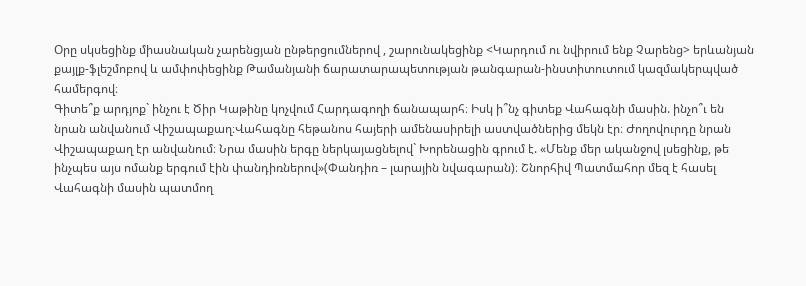Օրը սկսեցինք միասնական չարենցյան ընթերցումներով , շարունակեցինք <Կարդում ու նվիրում ենք Չարենց> երևանյան քայլք-ֆլեշմոբով և ամփոփեցինք Թամանյանի ճարատարապետության թանգարան-ինստիտուտում կազմակերպված համերգով։
Գիտե՞ք արդյոք` ինչու է Ծիր Կաթինը կոչվում Հարդագողի ճանապարհ։ Իսկ ի՞նչ գիտեք Վահագնի մասին. ինչո՞ւ են նրան անվանում Վիշապաքաղ։Վահագնը հեթանոս հայերի ամենասիրելի աստվածներից մեկն էր։ Ժողովուրդը նրան Վիշապաքաղ էր անվանում։ Նրա մասին երգը ներկայացնելով` Խորենացին գրում է. «Մենք մեր ականջով լսեցինք, թե ինչպես այս ոմանք երգում էին փանդիռներով»(Փանդիռ – լարային նվագարան)։ Շնորհիվ Պատմահոր մեզ է հասել Վահագնի մասին պատմող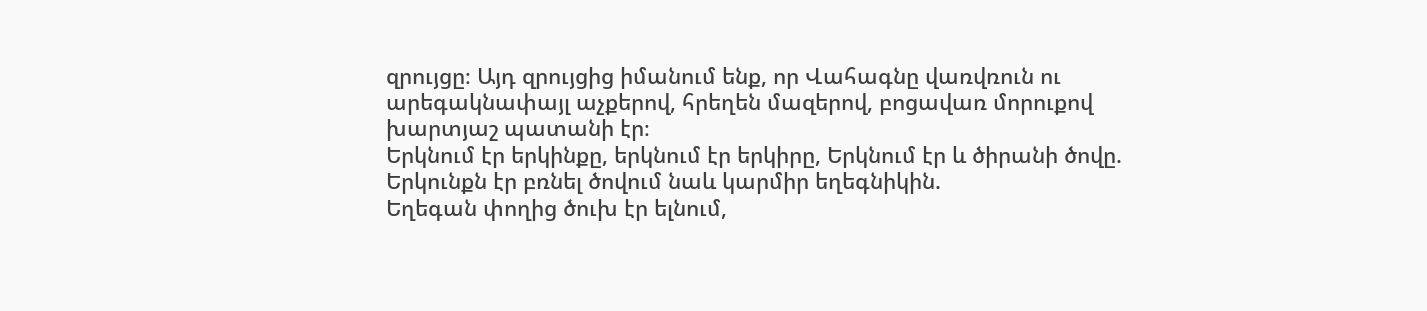զրույցը։ Այդ զրույցից իմանում ենք, որ Վահագնը վառվռուն ու արեգակնափայլ աչքերով, հրեղեն մազերով, բոցավառ մորուքով խարտյաշ պատանի էր։
Երկնում էր երկինքը, երկնում էր երկիրը, Երկնում էր և ծիրանի ծովը. Երկունքն էր բռնել ծովում նաև կարմիր եղեգնիկին.
Եղեգան փողից ծուխ էր ելնում,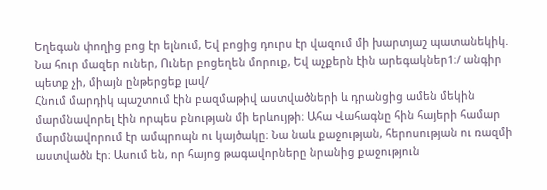Եղեգան փողից բոց էր ելնում, Եվ բոցից դուրս էր վազում մի խարտյաշ պատանեկիկ.
Նա հուր մազեր ուներ, Ուներ բոցեղեն մորուք, Եվ աչքերն էին արեգակներ1։/ անգիր պետք չի, միայն ընթերցեք լավ/
Հնում մարդիկ պաշտում էին բազմաթիվ աստվածների և դրանցից ամեն մեկին մարմնավորել էին որպես բնության մի երևույթի։ Ահա Վահագնը հին հայերի համար մարմնավորում էր ամպրոպն ու կայծակը։ Նա նաև քաջության, հերոսության ու ռազմի աստվածն էր։ Ասում են, որ հայոց թագավորները նրանից քաջություն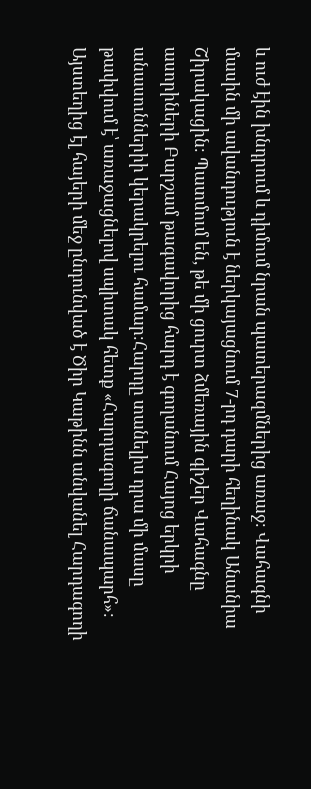և ուժ էին խնդրում և դիմում նրան պատերազմներից առաջ։ Վահագնի մասին մի ավանդություն է ներկայացնում 7-րդ դարի հեղինակ Անանիա Շիրակացին։ Պատմում են, թե մի ցուրտ ձմեռային գիշեր Վահագնը ասորիների Բարշամ թագավորից հարդ է գողանում Հայոց երկրի անասուններիի կերակրելու համար։Հարդը տանելիս դրա մի մասը թափվում է՝ առաջացնելով սպիտակ հետք «Հարդագողի ճանապարհ»։ Այստեղից էլ հայերի մեջ ընդունված է Ծիր Կաթինն անվանել Հարդագողի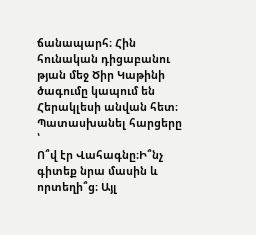ճանապարհ։ Հին հունական դիցաբանու թյան մեջ Ծիր Կաթինի ծագումը կապում են Հերակլեսի անվան հետ։
Պատասխանել հարցերը ՝
Ո՞վ էր Վահագնը։Ի՞նչ գիտեք նրա մասին և որտեղի՞ց։ Այլ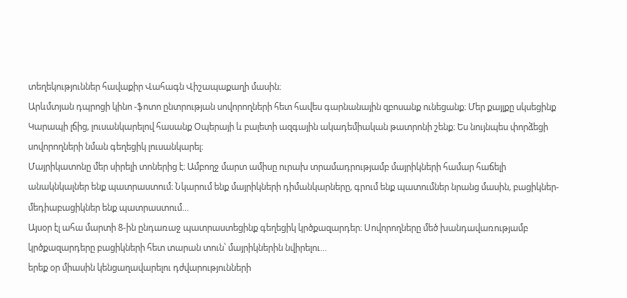տեղեկություններ հավաքիր Վահագն Վիշապաքաղի մասին։
Արևմտյան դպրոցի կինո -ֆոտո ընտրության սովորողների հետ հավես գարնանային զբոսանք ունեցանք։ Մեր քայլքը սկսեցինք Կարապի լճից, լուսանկարելով հասանք Օպերայի և բալետի ազգային ակադեմիական թատրոնի շենք։ Ես նույնպես փորձեցի սովորողների նման գեղեցիկ լուսանկարել։
Մայրիկատոնը մեր սիրելի տոներից է։ Ամբողջ մարտ ամիսը ուրախ տրամադրությամբ մայրիկների համար հաճելի անակնկալներ ենք պատրաստում։ Նկարում ենք մայրիկների դիմանկարները, գրում ենք պատումներ նրանց մասին, բացիկներ-մեդիաբացիկներ ենք պատրաստում…
Այսօր էլ ահա մարտի 8-ին ընդառաջ պատրաստեցինք գեղեցիկ կրծքազարդեր։ Սովորողները մեծ խանդավառությամբ կրծքազարդերը բացիկների հետ տարան տուն՝ մայրիկներին նվիրելու…
երեք օր միասին կենցաղավարելու դժվարությունների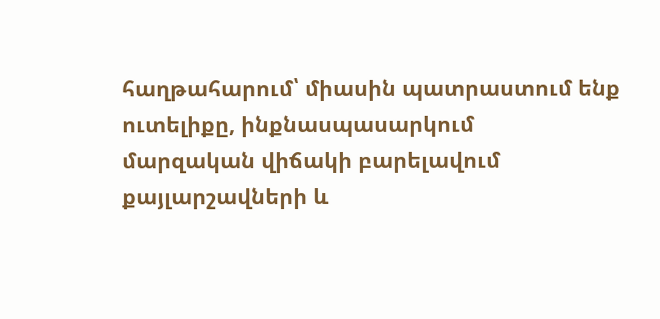հաղթահարում՝ միասին պատրաստում ենք ուտելիքը, ինքնասպասարկում
մարզական վիճակի բարելավում քայլարշավների և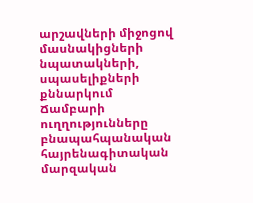արշավների միջոցով
մասնակիցների նպատակների, սպասելիքների քննարկում
Ճամբարի ուղղությունները
բնապահպանական
հայրենագիտական
մարզական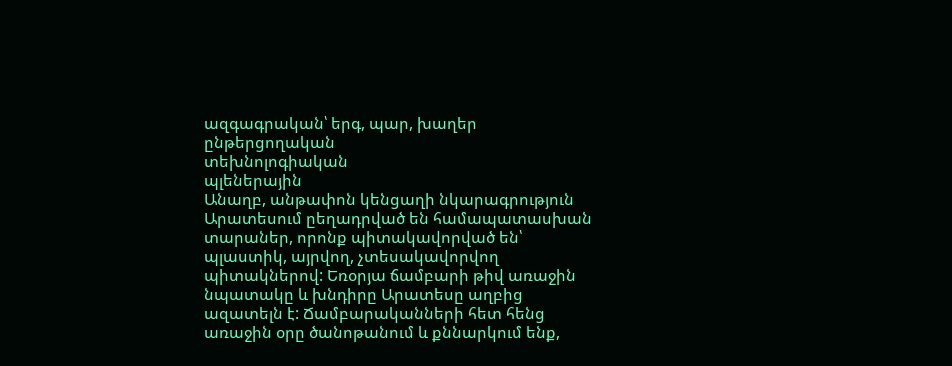ազգագրական՝ երգ, պար, խաղեր
ընթերցողական
տեխնոլոգիական
պլեներային
Անաղբ, անթափոն կենցաղի նկարագրություն Արատեսում ըեղադրված են համապատասխան տարաներ, որոնք պիտակավորված են՝ պլաստիկ, այրվող, չտեսակավորվող պիտակներով: Եռօրյա ճամբարի թիվ առաջին նպատակը և խնդիրը Արատեսը աղբից ազատելն է: Ճամբարականների հետ հենց առաջին օրը ծանոթանում և քննարկում ենք,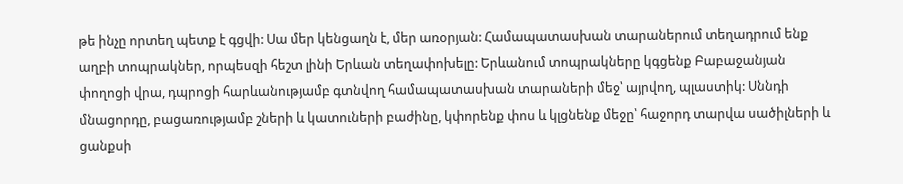թե ինչը որտեղ պետք է գցվի: Սա մեր կենցաղն է, մեր առօրյան: Համապատասխան տարաներում տեղադրում ենք աղբի տոպրակներ, որպեսզի հեշտ լինի Երևան տեղափոխելը: Երևանում տոպրակները կգցենք Բաբաջանյան փողոցի վրա, դպրոցի հարևանությամբ գտնվող համապատասխան տարաների մեջ՝ այրվող, պլաստիկ: Սննդի մնացորդը, բացառությամբ շների և կատուների բաժինը, կփորենք փոս և կլցնենք մեջը՝ հաջորդ տարվա սածիլների և ցանքսի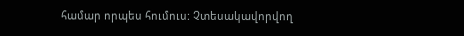համար որպես հումուս: Չտեսակավորվող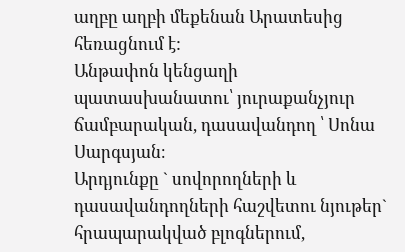աղբը աղբի մեքենան Արատեսից հեռացնում է:
Անթափոն կենցաղի պատասխանատու՝ յուրաքանչյուր ճամբարական, դասավանդող ՝ Սոնա Սարգսյան։
Արդյունքը ` սովորողների և դասավանդողների հաշվետու նյութեր` հրապարակված բլոգներում,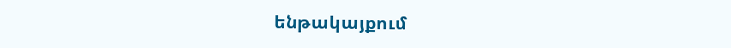ենթակայքում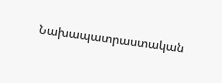Նախապատրաստական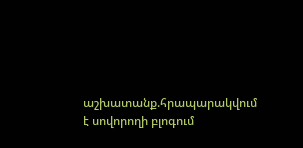աշխատանք.հրապարակվում է սովորողի բլոգում